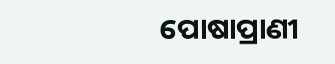ପୋଷାପ୍ରାଣୀ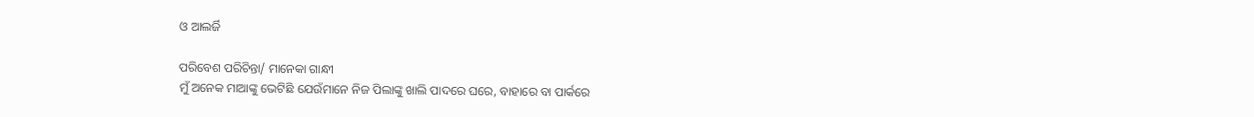ଓ ଆଲର୍ଜି

ପରିବେଶ ପରିଚିନ୍ତା/ ମାନେକା ଗାନ୍ଧୀ
ମୁଁ ଅନେକ ମାଆଙ୍କୁ ଭେଟିଛି ଯେଉଁମାନେ ନିଜ ପିଲାଙ୍କୁ ଖାଲି ପାଦରେ ଘରେ, ବାହାରେ ବା ପାର୍କରେ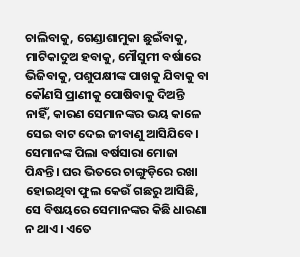ଚାଲିବାକୁ, ଗେଣ୍ଡାଶାମୁକା ଛୁଇଁବାକୁ, ମାଟିକାଦୁଅ ହବାକୁ, ମୌସୁମୀ ବର୍ଷାରେ ଭିଜିବାକୁ, ପଶୁପକ୍ଷୀଙ୍କ ପାଖକୁ ଯିବାକୁ ବା କୌଣସି ପ୍ରାଣୀକୁ ପୋଷିବାକୁ ଦିଅନ୍ତି ନାହିଁ, କାରଣ ସେମାନଙ୍କର ଭୟ କାଳେ ସେଇ ବାଟ ଦେଇ ଜୀବାଣୁ ଆସିଯିବେ। ସେମାନଙ୍କ ପିଲା ବର୍ଷସାରା ମୋଜା ପିନ୍ଧନ୍ତି। ଘର ଭିତରେ ଚାଙ୍ଗୁଡ଼ିରେ ରଖା ହୋଇଥିବା ଫୁଲ କେଉଁ ଗଛରୁ ଆସିଛି, ସେ ବିଷୟରେ ସେମାନଙ୍କର କିଛି ଧାରଣା ନ ଥାଏ। ଏତେ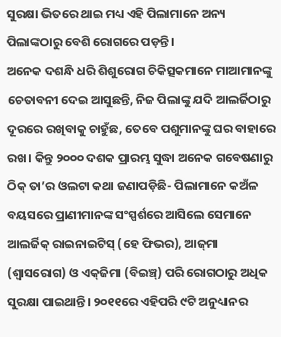ସୁରକ୍ଷା ଭିତରେ ଥାଇ ମଧ୍ୟ ଏହି ପିଲାମାନେ ଅନ୍ୟ ପିଲାଙ୍କଠାରୁ ବେଶି ରୋଗରେ ପଡ଼ନ୍ତି।
ଅନେକ ଦଶନ୍ଧି ଧରି ଶିଶୁରୋଗ ଚିକିତ୍ସକମାନେ ମାଆମାନଙ୍କୁ ଚେତାବନୀ ଦେଇ ଆସୁଛନ୍ତି, ନିଜ ପିଲାଙ୍କୁ ଯଦି ଆଲର୍ଜିଠାରୁ ଦୂରରେ ରଖିବାକୁ ଚାହୁଁଛ, ତେବେ ପଶୁମାନଙ୍କୁ ଘର ବାହାରେ ରଖ। କିନ୍ତୁ ୨୦୦୦ ଦଶକ ପ୍ରାରମ୍ଭ ସୁଦ୍ଧା ଅନେକ ଗବେଷଣାରୁ ଠିକ୍‌ ତା’ର ଓଲଟା କଥା ଜଣାପଡ଼ିଛି- ପିଲାମାନେ କଅଁଳ ବୟସରେ ପ୍ରାଣୀମାନଙ୍କ ସଂସ୍ପର୍ଶରେ ଆସିଲେ ସେମାନେ ଆଲର୍ଜିକ୍‌ ରାଇନାଇଟିସ୍‌ (ହେ ଫିଭର), ଆଜ୍‌ମା (ଶ୍ୱାସରୋଗ) ଓ ଏକ୍‌ଜିମା (ବିଇଞ୍ଚ୍‌) ପରି ରୋଗଠାରୁ ଅଧିକ ସୁରକ୍ଷା ପାଇଥାନ୍ତି। ୨୦୧୧ରେ ଏହିପରି ୯ଟି ଅନୁଧ୍ୟାନର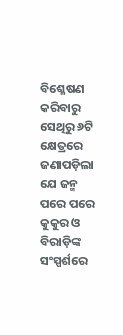ବିଶ୍ଳେଷଣ କରିବାରୁ ସେଥିରୁ ୬ଟି କ୍ଷେତ୍ରରେ ଜଣାପଡ଼ିଲା ଯେ ଜନ୍ମ ପରେ ପରେ କୁକୁର ଓ ବିରାଡ଼ିଙ୍କ ସଂସ୍ପର୍ଶରେ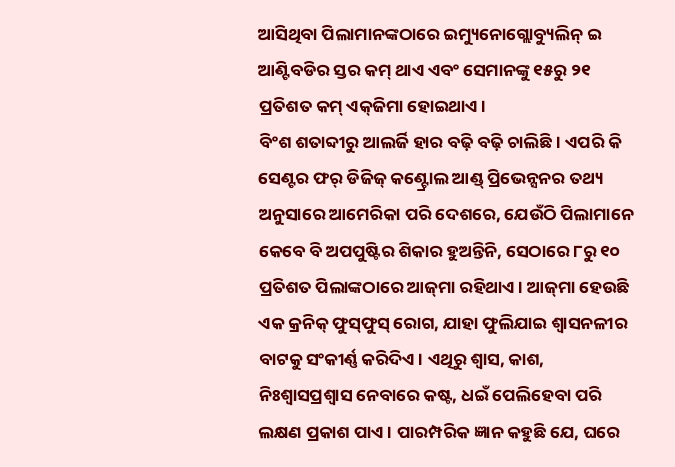ଆସିଥିବା ପିଲାମାନଙ୍କଠାରେ ଇମ୍ୟୁନୋଗ୍ଲୋବ୍ୟୁଲିନ୍‌ ଇ ଆଣ୍ଟିବଡିର ସ୍ତର କମ୍‌ ଥାଏ ଏବଂ ସେମାନଙ୍କୁ ୧୫ରୁ ୨୧ ପ୍ରତିଶତ କମ୍‌ ଏକ୍‌ଜିମା ହୋଇଥାଏ।
ବିଂଶ ଶତାବ୍ଦୀରୁ ଆଲର୍ଜି ହାର ବଢ଼ି ବଢ଼ି ଚାଲିଛି। ଏପରି କି ସେଣ୍ଟର ଫର୍‌ ଡିଜିଜ୍‌ କଣ୍ଟ୍ରୋଲ ଆଣ୍ଡ୍‌ ପ୍ରିଭେନ୍ସନର ତଥ୍ୟ ଅନୁସାରେ ଆମେରିକା ପରି ଦେଶରେ, ଯେଉଁଠି ପିଲାମାନେ କେବେ ବି ଅପପୁଷ୍ଟିର ଶିକାର ହୁଅନ୍ତିନି, ସେଠାରେ ୮ରୁ ୧୦ ପ୍ରତିଶତ ପିଲାଙ୍କଠାରେ ଆଜ୍‌ମା ରହିଥାଏ। ଆଜ୍‌ମା ହେଉଛି ଏକ କ୍ରନିକ୍‌ ଫୁସ୍‌ଫୁସ୍‌ ରୋଗ, ଯାହା ଫୁଲିଯାଇ ଶ୍ୱାସନଳୀର ବାଟକୁ ସଂକୀର୍ଣ୍ଣ କରିଦିଏ। ଏଥିରୁ ଶ୍ୱାସ, କାଶ, ନିଃଶ୍ୱାସପ୍ରଶ୍ୱାସ ନେବାରେ କଷ୍ଟ, ଧଇଁ ପେଲିହେବା ପରି ଲକ୍ଷଣ ପ୍ରକାଶ ପାଏ। ପାରମ୍ପରିକ ଜ୍ଞାନ କହୁଛି ଯେ, ଘରେ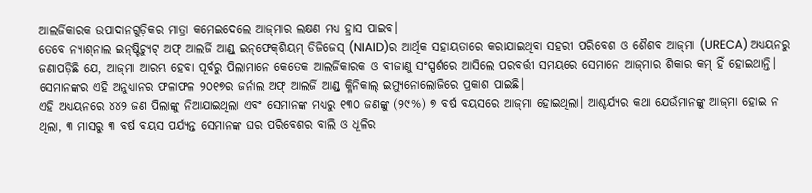ଆଲର୍ଜିକାରକ ଉପାଦାନଗୁଡ଼ିକର ମାତ୍ରା କମେଇଦେଲେ ଆଜ୍‌ମାର ଲକ୍ଷଣ ମଧ୍ୟ ହ୍ରାସ ପାଇବ।
ତେବେ ନ୍ୟାଶ୍‌ନାଲ ଇନ୍‌ଷ୍ଟିଚ୍ୟୁଟ୍‌ ଅଫ୍‌ ଆଲର୍ଜି ଆଣ୍ଡ୍‌ ଇନ୍‌ଫେକ୍‌ଶିୟମ୍‌ ଡିଜିଜେସ୍‌ (NIAID)ର ଆର୍ଥିକ ସହାୟତାରେ କରାଯାଇଥିବା ସହରୀ ପରିବେଶ ଓ ଶୈଶବ ଆଜ୍‌ମା (URECA) ଅଧ୍ୟୟନରୁ ଜଣାପଡ଼ିଛି ଯେ, ଆଜ୍‌ମା ଆରମ୍ଭ ହେବା ପୂର୍ବରୁ ପିଲାମାନେ କେତେକ ଆଲର୍ଜିକାରକ ଓ ବୀଜାଣୁ ସଂସ୍ପର୍ଶରେ ଆସିଲେ ପରବର୍ତ୍ତୀ ସମୟରେ ସେମାନେ ଆଜ୍‌ମାର ଶିକାର କମ୍‌ ହିଁ ହୋଇଥାନ୍ତି। ସେମାନଙ୍କର ଏହି ଅନୁଧ୍ୟାନର ଫଳାଫଳ ୨୦୧୭ର ଜର୍ନାଲ ଅଫ୍‌ ଆଲର୍ଜି ଆଣ୍ଡ୍‌ କ୍ଳିନିକାଲ୍‌ ଇମ୍ୟୁନୋଲୋଜିରେ ପ୍ରକାଶ ପାଇଛି।
ଏହି ଅଧ୍ୟୟନରେ ୪୪୨ ଜଣ ପିଲାଙ୍କୁ ନିଆଯାଇଥିଲା ଏବଂ ସେମାନଙ୍କ ମଧ୍ୟରୁ ୧୩୦ ଜଣଙ୍କୁ (୨୯%) ୭ ବର୍ଷ ବୟସରେ ଆଜ୍‌ମା ହୋଇଥିଲା। ଆଶ୍ଚର୍ଯ୍ୟର କଥା ଯେଉଁମାନଙ୍କୁ ଆଜ୍‌ମା ହୋଇ ନ ଥିଲା, ୩ ମାସରୁ ୩ ବର୍ଷ ବୟସ ପର୍ଯ୍ୟନ୍ତ ସେମାନଙ୍କ ଘର ପରିବେଶର ବାଲି ଓ ଧୂଳିର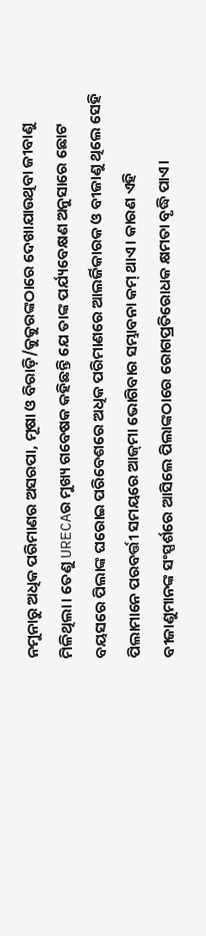ନମୁନାରୁ ଅଧିକ ପରିମାଣର ଅସରପା, ମୂଷା ଓ ବିରାଡ଼ି/କୁକୁରଙ୍କଠାରେ ଦେଖାଯାଉଥିବା ଜୀବାଣୁ ମିଳିଥିଲା। ତେଣୁ URECAର ମୁଖ୍ୟ ଗବେଷକ କହିଛନ୍ତି ଯେ ତାଙ୍କ ପର୍ଯ୍ୟବେକ୍ଷଣ ଅନୁସାରେ ଛୋଟ ବୟସରେ ପିଲାଙ୍କ ଘରୋଇ ପରିବେଶରେ ଅଧିକ ପରିମାଣରେ ଆଲର୍ଜିକାରକ ଓ ବୀଜାଣୁ ଥିଲେ ସେହି ପିଲାମାନେ ପରବର୍ତ୍ତୀ ସମୟରେ ଆଜ୍‌ମା ଭୋଗିବାର ସମ୍ଭାବନା କମ୍‌ ଥାଏ। କାରଣ ଏହି ବୀଜାଣୁମାନଙ୍କ ସଂସ୍ପର୍ଶରେ ଆସିଲେ ପିଲାଙ୍କଠାରେ ରୋଗପ୍ରତିରୋଧକ କ୍ଷମତା ବୃଦ୍ଧି ପାଏ।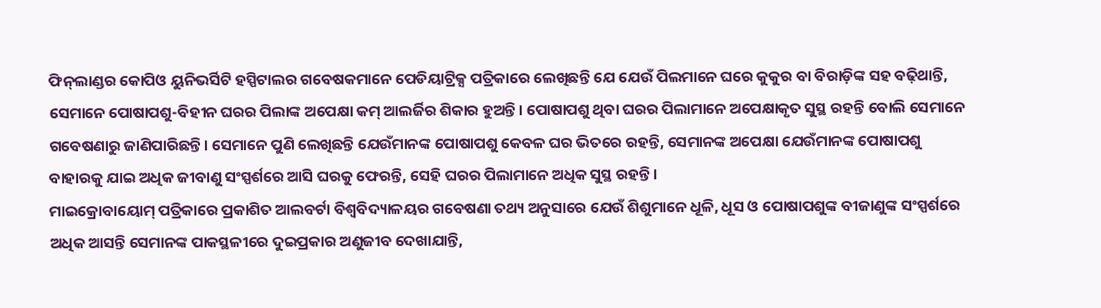ଫିନ୍‌ଲାଣ୍ଡର କୋପିଓ ୟୁନିଭର୍ସିଟି ହସ୍ପିଟାଲର ଗବେଷକମାନେ ପେଡିୟାଟ୍ରିକ୍ସ ପତ୍ରିକାରେ ଲେଖିଛନ୍ତି ଯେ ଯେଉଁ ପିଲମାନେ ଘରେ କୁକୁର ବା ବିରାଡ଼ିଙ୍କ ସହ ବଢ଼ିଥାନ୍ତି, ସେମାନେ ପୋଷାପଶୁ-ବିହୀନ ଘରର ପିଲାଙ୍କ ଅପେକ୍ଷା କମ୍‌ ଆଲର୍ଜିର ଶିକାର ହୁଅନ୍ତି। ପୋଷାପଶୁ ଥିବା ଘରର ପିଲାମାନେ ଅପେକ୍ଷାକୃତ ସୁସ୍ଥ ରହନ୍ତି ବୋଲି ସେମାନେ ଗବେଷଣାରୁ ଜାଣିପାରିଛନ୍ତି। ସେମାନେ ପୁଣି ଲେଖିଛନ୍ତି ଯେଉଁମାନଙ୍କ ପୋଷାପଶୁ କେବଳ ଘର ଭିତରେ ରହନ୍ତି, ସେମାନଙ୍କ ଅପେକ୍ଷା ଯେଉଁମାନଙ୍କ ପୋଷାପଶୁ ବାହାରକୁ ଯାଇ ଅଧିକ ଜୀବାଣୁ ସଂସ୍ପର୍ଶରେ ଆସି ଘରକୁ ଫେରନ୍ତି, ସେହି ଘରର ପିଲାମାନେ ଅଧିକ ସୁସ୍ଥ ରହନ୍ତି।
ମାଇକ୍ରୋବାୟୋମ୍‌ ପତ୍ରିକାରେ ପ୍ରକାଶିତ ଆଲବର୍ଟା ବିଶ୍ୱବିଦ୍ୟାଳୟର ଗବେଷଣା ତଥ୍ୟ ଅନୁସାରେ ଯେଉଁ ଶିଶୁମାନେ ଧୂଳି, ଧୂସ ଓ ପୋଷାପଶୁଙ୍କ ବୀଜାଣୁଙ୍କ ସଂସ୍ପର୍ଶରେ ଅଧିକ ଆସନ୍ତି ସେମାନଙ୍କ ପାକସ୍ଥଳୀରେ ଦୁଇପ୍ରକାର ଅଣୁଜୀବ ଦେଖାଯାନ୍ତି,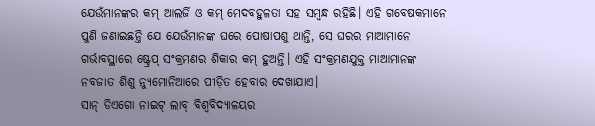ଯେଉଁମାନଙ୍କର କମ୍‌ ଆଲର୍ଜି ଓ କମ୍‌ ମେଦବହୁଳତା ସହ ସମ୍ବନ୍ଧ ରହିଛି। ଏହି ଗବେଷକମାନେ ପୁଣି ଜଣାଇଛନ୍ତି ଯେ ଯେଉଁମାନଙ୍କ ଘରେ ପୋଷାପଶୁ ଥାନ୍ତି, ସେ ଘରର ମାଆମାନେ ଗର୍ଭାବସ୍ଥାରେ ଷ୍ଟ୍ରେପ୍‌ ସଂକ୍ରମଣର ଶିକାର କମ୍‌ ହୁଅନ୍ତି। ଏହି ସଂକ୍ରମଣଯୁକ୍ତ ମାଆମାନଙ୍କ ନବଜାତ ଶିଶୁ ନ୍ୟୁମୋନିଆରେ ପୀଡ଼ିତ ହେବାର ଦେଖାଯାଏ।
ସାନ୍‌ ଡିଏଗୋ ନାଇଟ୍‌ ଲାବ୍‌ ବିଶ୍ୱବିଦ୍ୟାଳୟର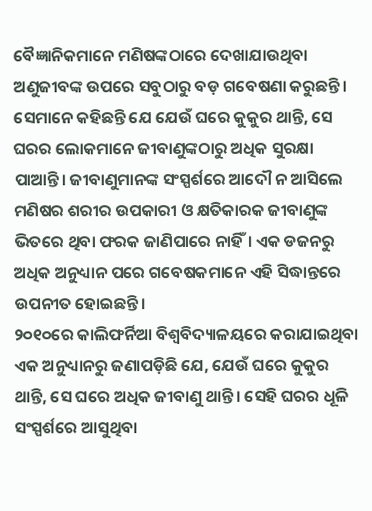ବୈଜ୍ଞାନିକମାନେ ମଣିଷଙ୍କଠାରେ ଦେଖାଯାଉଥିବା ଅଣୁଜୀବଙ୍କ ଉପରେ ସବୁଠାରୁ ବଡ଼ ଗବେଷଣା କରୁଛନ୍ତି। ସେମାନେ କହିଛନ୍ତି ଯେ ଯେଉଁ ଘରେ କୁକୁର ଥାନ୍ତି, ସେ ଘରର ଲୋକମାନେ ଜୀବାଣୁଙ୍କଠାରୁ ଅଧିକ ସୁରକ୍ଷା ପାଆନ୍ତି। ଜୀବାଣୁମାନଙ୍କ ସଂସ୍ପର୍ଶରେ ଆଦୌ ନ ଆସିଲେ ମଣିଷର ଶରୀର ଉପକାରୀ ଓ କ୍ଷତିକାରକ ଜୀବାଣୁଙ୍କ ଭିତରେ ଥିବା ଫରକ ଜାଣିପାରେ ନାହିଁ। ଏକ ଡଜନରୁ ଅଧିକ ଅନୁଧ୍ୟାନ ପରେ ଗବେଷକମାନେ ଏହି ସିଦ୍ଧାନ୍ତରେ ଉପନୀତ ହୋଇଛନ୍ତି।
୨୦୧୦ରେ କାଲିଫର୍ନିଆ ବିଶ୍ୱବିଦ୍ୟାଳୟରେ କରାଯାଇଥିବା ଏକ ଅନୁଧ୍ୟାନରୁ ଜଣାପଡ଼ିଛି ଯେ, ଯେଉଁ ଘରେ କୁକୁର ଥାନ୍ତି, ସେ ଘରେ ଅଧିକ ଜୀବାଣୁ ଥାନ୍ତି। ସେହି ଘରର ଧୂଳି ସଂସ୍ପର୍ଶରେ ଆସୁଥିବା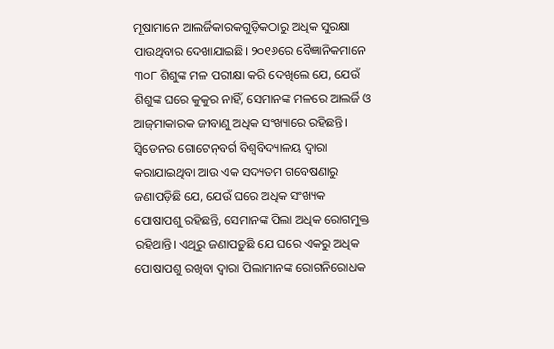ମୂଷାମାନେ ଆଲର୍ଜିକାରକଗୁଡ଼ିକଠାରୁ ଅଧିକ ସୁରକ୍ଷା ପାଉଥିବାର ଦେଖାଯାଇଛି। ୨୦୧୬ରେ ବୈଜ୍ଞାନିକମାନେ ୩୦୮ ଶିଶୁଙ୍କ ମଳ ପରୀକ୍ଷା କରି ଦେଖିଲେ ଯେ, ଯେଉଁ ଶିଶୁଙ୍କ ଘରେ କୁକୁର ନାହିଁ, ସେମାନଙ୍କ ମଳରେ ଆଲର୍ଜି ଓ ଆଜ୍‌ମାକାରକ ଜୀବାଣୁ ଅଧିକ ସଂଖ୍ୟାରେ ରହିଛନ୍ତି। ସ୍ବିଡେନର ଗୋଟେନ୍‌ବର୍ଗ ବିଶ୍ୱବିଦ୍ୟାଳୟ ଦ୍ୱାରା କରାଯାଇଥିବା ଆଉ ଏକ ସଦ୍ୟତମ ଗବେଷଣାରୁ ଜଣାପଡ଼ିଛି ଯେ, ଯେଉଁ ଘରେ ଅଧିକ ସଂଖ୍ୟକ ପୋଷାପଶୁ ରହିଛନ୍ତି, ସେମାନଙ୍କ ପିଲା ଅଧିକ ରୋଗମୁକ୍ତ ରହିଥାନ୍ତି। ଏଥିରୁ ଜଣାପଡ଼ୁଛି ଯେ ଘରେ ଏକରୁ ଅଧିକ ପୋଷାପଶୁ ରଖିବା ଦ୍ୱାରା ପିଲାମାନଙ୍କ ରୋଗନିରୋଧକ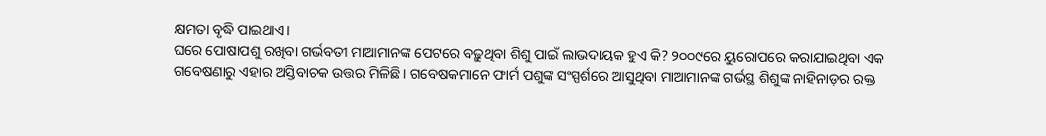କ୍ଷମତା ବୃଦ୍ଧି ପାଇଥାଏ।
ଘରେ ପୋଷାପଶୁ ରଖିବା ଗର୍ଭବତୀ ମାଆମାନଙ୍କ ପେଟରେ ବଢ଼ୁଥିବା ଶିଶୁ ପାଇଁ ଲାଭଦାୟକ ହୁଏ କି? ୨୦୦୯ରେ ୟୁରୋପରେ କରାଯାଇଥିବା ଏକ ଗବେଷଣାରୁ ଏହାର ଅସ୍ତିବାଚକ ଉତ୍ତର ମିଳିଛି। ଗବେଷକମାନେ ଫାର୍ମ ପଶୁଙ୍କ ସଂସ୍ପର୍ଶରେ ଆସୁଥିବା ମାଆମାନଙ୍କ ଗର୍ଭସ୍ଥ ଶିଶୁଙ୍କ ନାହିନାଡ଼ର ରକ୍ତ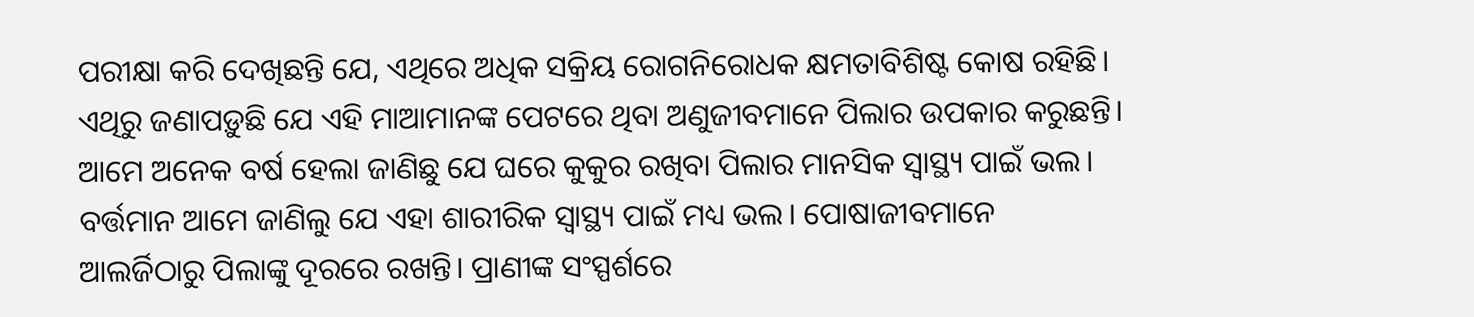ପରୀକ୍ଷା କରି ଦେଖିଛନ୍ତି ଯେ, ଏଥିରେ ଅଧିକ ସକ୍ରିୟ ରୋଗନିରୋଧକ କ୍ଷମତାବିଶିଷ୍ଟ କୋଷ ରହିଛି। ଏଥିରୁ ଜଣାପଡ଼ୁଛି ଯେ ଏହି ମାଆମାନଙ୍କ ପେଟରେ ଥିବା ଅଣୁଜୀବମାନେ ପିଲାର ଉପକାର କରୁଛନ୍ତି।
ଆମେ ଅନେକ ବର୍ଷ ହେଲା ଜାଣିଛୁ ଯେ ଘରେ କୁକୁର ରଖିବା ପିଲାର ମାନସିକ ସ୍ବାସ୍ଥ୍ୟ ପାଇଁ ଭଲ। ବର୍ତ୍ତମାନ ଆମେ ଜାଣିଲୁ ଯେ ଏହା ଶାରୀରିକ ସ୍ବାସ୍ଥ୍ୟ ପାଇଁ ମଧ୍ୟ ଭଲ। ପୋଷାଜୀବମାନେ ଆଲର୍ଜିଠାରୁ ପିଲାଙ୍କୁ ଦୂରରେ ରଖନ୍ତି। ପ୍ରାଣୀଙ୍କ ସଂସ୍ପର୍ଶରେ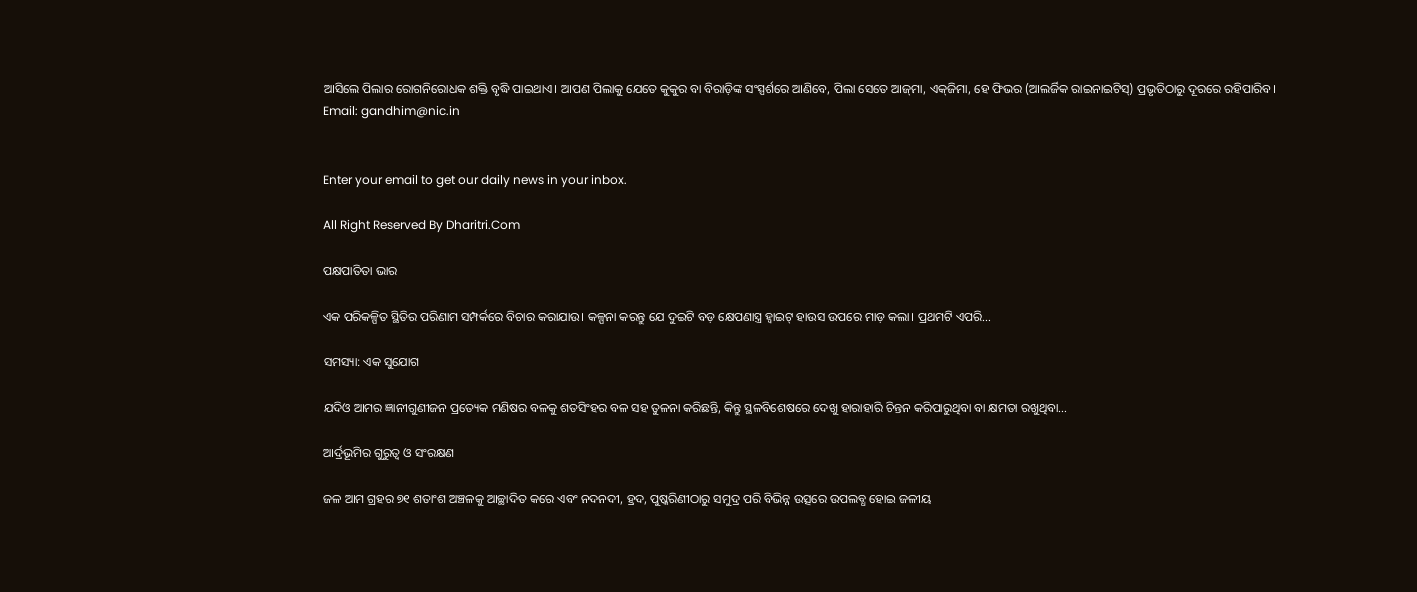ଆସିଲେ ପିଲାର ରୋଗନିରୋଧକ ଶକ୍ତି ବୃଦ୍ଧି ପାଇଥାଏ। ଆପଣ ପିଲାକୁ ଯେତେ କୁକୁର ବା ବିରାଡ଼ିଙ୍କ ସଂସ୍ପର୍ଶରେ ଆଣିବେ, ପିଲା ସେତେ ଆଜ୍‌ମା, ଏକ୍‌ଜିମା, ହେ ଫିଭର (ଆଲର୍ଜିକ ରାଇନାଇଟିସ୍‌) ପ୍ରଭୃତିଠାରୁ ଦୂରରେ ରହିପାରିବ।
Email: gandhim@nic.in


Enter your email to get our daily news in your inbox.

All Right Reserved By Dharitri.Com

ପକ୍ଷପାତିତା ଭାର

ଏକ ପରିକଳ୍ପିତ ସ୍ଥିତିର ପରିଣାମ ସମ୍ପର୍କରେ ବିଚାର କରାଯାଉ। କଳ୍ପନା କରନ୍ତୁ ଯେ ଦୁଇଟି ବଡ଼ କ୍ଷେପଣାସ୍ତ୍ର ହ୍ୱାଇଟ୍‌ ହାଉସ ଉପରେ ମାଡ଼ କଲା। ପ୍ରଥମଟି ଏପରି…

ସମସ୍ୟା: ଏକ ସୁଯୋଗ

ଯଦିଓ ଆମର ଜ୍ଞାନୀଗୁଣୀଜନ ପ୍ରତ୍ୟେକ ମଣିଷର ବଳକୁ ଶତସିଂହର ବଳ ସହ ତୁଳନା କରିଛନ୍ତି, କିନ୍ତୁ ସ୍ଥଳବିଶେଷରେ ଦେଖୁ ହାରାହାରି ଚିନ୍ତନ କରିପାରୁଥିବା ବା କ୍ଷମତା ରଖୁଥିବା…

ଆର୍ଦ୍ରଭୂମିର ଗୁରୁତ୍ୱ ଓ ସଂରକ୍ଷଣ

ଜଳ ଆମ ଗ୍ରହର ୭୧ ଶତାଂଶ ଅଞ୍ଚଳକୁ ଆଚ୍ଛାଦିତ କରେ ଏବଂ ନଦନଦୀ, ହ୍ରଦ, ପୁଷ୍କରିଣୀଠାରୁ ସମୁଦ୍ର ପରି ବିଭିନ୍ନ ଉତ୍ସରେ ଉପଲବ୍ଧ ହୋଇ ଜଳୀୟ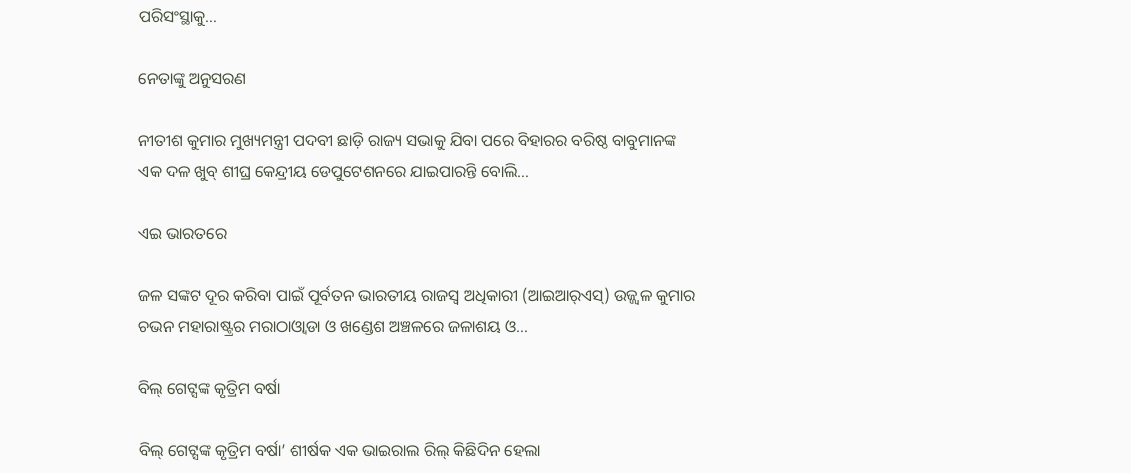ପରିସଂସ୍ଥାକୁ…

ନେତାଙ୍କୁ ଅନୁସରଣ

ନୀତୀଶ କୁମାର ମୁଖ୍ୟମନ୍ତ୍ରୀ ପଦବୀ ଛାଡ଼ି ରାଜ୍ୟ ସଭାକୁ ଯିବା ପରେ ବିହାରର ବରିଷ୍ଠ ବାବୁମାନଙ୍କ ଏକ ଦଳ ଖୁବ୍‌ ଶୀଘ୍ର କେନ୍ଦ୍ରୀୟ ଡେପୁଟେଶନରେ ଯାଇପାରନ୍ତି ବୋଲି…

ଏଇ ଭାରତରେ

ଜଳ ସଙ୍କଟ ଦୂର କରିବା ପାଇଁ ପୂର୍ବତନ ଭାରତୀୟ ରାଜସ୍ବ ଅଧିକାରୀ (ଆଇଆର୍‌ଏସ୍‌) ଉଜ୍ଜ୍ୱଳ କୁମାର ଚଭନ ମହାରାଷ୍ଟ୍ରର ମରାଠାଓ୍ବାଡା ଓ ଖଣ୍ଡେଶ ଅଞ୍ଚଳରେ ଜଳାଶୟ ଓ…

ବିଲ୍‌ ଗେଟ୍ସଙ୍କ କୃତ୍ରିମ ବର୍ଷା

ବିଲ୍‌ ଗେଟ୍ସଙ୍କ କୃତ୍ରିମ ବର୍ଷା’ ଶୀର୍ଷକ ଏକ ଭାଇରାଲ ରିଲ୍‌ କିଛିଦିନ ହେଲା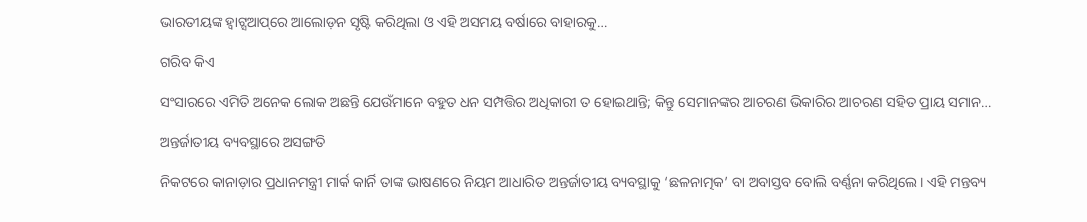ଭାରତୀୟଙ୍କ ହ୍ବାଟ୍ସଆପ୍‌ରେ ଆଲୋଡ଼ନ ସୃଷ୍ଟି କରିଥିଲା ଓ ଏହି ଅସମୟ ବର୍ଷାରେ ବାହାରକୁ…

ଗରିବ କିଏ

ସଂସାରରେ ଏମିତି ଅନେକ ଲୋକ ଅଛନ୍ତି ଯେଉଁମାନେ ବହୁତ ଧନ ସମ୍ପତ୍ତିର ଅଧିକାରୀ ତ ହୋଇଥାନ୍ତି; କିନ୍ତୁ ସେମାନଙ୍କର ଆଚରଣ ଭିକାରିର ଆଚରଣ ସହିତ ପ୍ରାୟ ସମାନ…

ଅନ୍ତର୍ଜାତୀୟ ବ୍ୟବସ୍ଥାରେ ଅସଙ୍ଗତି

ନିକଟରେ କାନାଡ଼ାର ପ୍ରଧାନମନ୍ତ୍ରୀ ମାର୍କ କାର୍ନି ତାଙ୍କ ଭାଷଣରେ ନିୟମ ଆଧାରିତ ଅନ୍ତର୍ଜାତୀୟ ବ୍ୟବସ୍ଥାକୁ ‘ଛଳନାତ୍ମକ’ ବା ଅବାସ୍ତବ ବୋଲି ବର୍ଣ୍ଣନା କରିଥିଲେ। ଏହି ମନ୍ତବ୍ୟ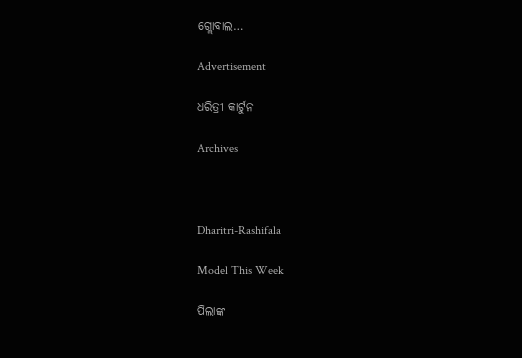ଗ୍ଲୋବାଲ…

Advertisement

ଧରିତ୍ରୀ କାର୍ଟୁନ

Archives



Dharitri-Rashifala

Model This Week

ପିଲାଙ୍କ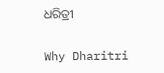ଧରିତ୍ରୀ

Why Dharitri